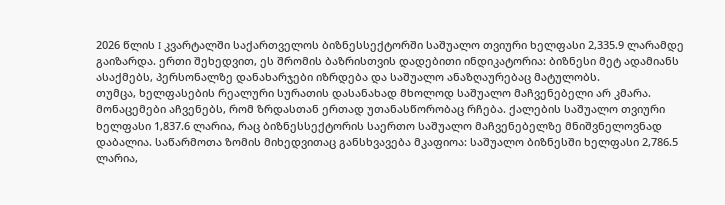2026 წლის I კვარტალში საქართველოს ბიზნესსექტორში საშუალო თვიური ხელფასი 2,335.9 ლარამდე გაიზარდა. ერთი შეხედვით, ეს შრომის ბაზრისთვის დადებითი ინდიკატორია: ბიზნესი მეტ ადამიანს ასაქმებს, პერსონალზე დანახარჯები იზრდება და საშუალო ანაზღაურებაც მატულობს.
თუმცა, ხელფასების რეალური სურათის დასანახად მხოლოდ საშუალო მაჩვენებელი არ კმარა. მონაცემები აჩვენებს, რომ ზრდასთან ერთად უთანასწორობაც რჩება. ქალების საშუალო თვიური ხელფასი 1,837.6 ლარია, რაც ბიზნესსექტორის საერთო საშუალო მაჩვენებელზე მნიშვნელოვნად დაბალია. საწარმოთა ზომის მიხედვითაც განსხვავება მკაფიოა: საშუალო ბიზნესში ხელფასი 2,786.5 ლარია,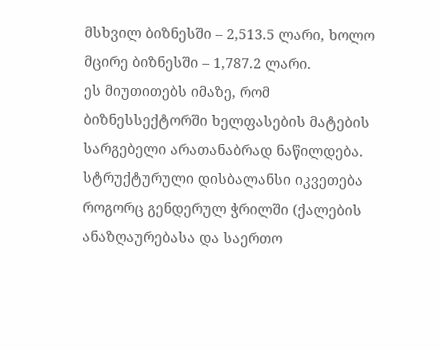მსხვილ ბიზნესში – 2,513.5 ლარი, ხოლო მცირე ბიზნესში – 1,787.2 ლარი.
ეს მიუთითებს იმაზე, რომ ბიზნესსექტორში ხელფასების მატების სარგებელი არათანაბრად ნაწილდება. სტრუქტურული დისბალანსი იკვეთება როგორც გენდერულ ჭრილში (ქალების ანაზღაურებასა და საერთო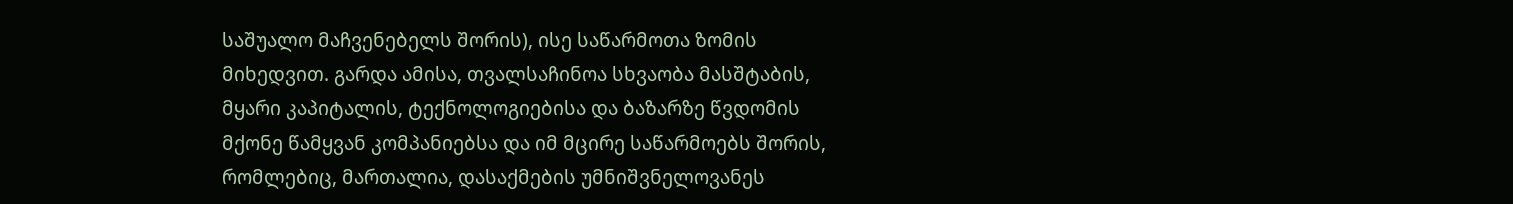საშუალო მაჩვენებელს შორის), ისე საწარმოთა ზომის მიხედვით. გარდა ამისა, თვალსაჩინოა სხვაობა მასშტაბის, მყარი კაპიტალის, ტექნოლოგიებისა და ბაზარზე წვდომის მქონე წამყვან კომპანიებსა და იმ მცირე საწარმოებს შორის, რომლებიც, მართალია, დასაქმების უმნიშვნელოვანეს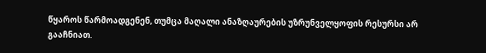წყაროს წარმოადგენენ, თუმცა მაღალი ანაზღაურების უზრუნველყოფის რესურსი არ გააჩნიათ.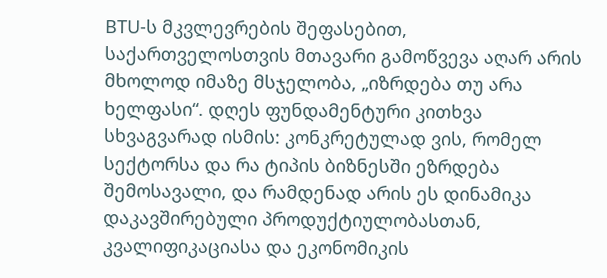BTU-ს მკვლევრების შეფასებით, საქართველოსთვის მთავარი გამოწვევა აღარ არის მხოლოდ იმაზე მსჯელობა, „იზრდება თუ არა ხელფასი“. დღეს ფუნდამენტური კითხვა სხვაგვარად ისმის: კონკრეტულად ვის, რომელ სექტორსა და რა ტიპის ბიზნესში ეზრდება შემოსავალი, და რამდენად არის ეს დინამიკა დაკავშირებული პროდუქტიულობასთან, კვალიფიკაციასა და ეკონომიკის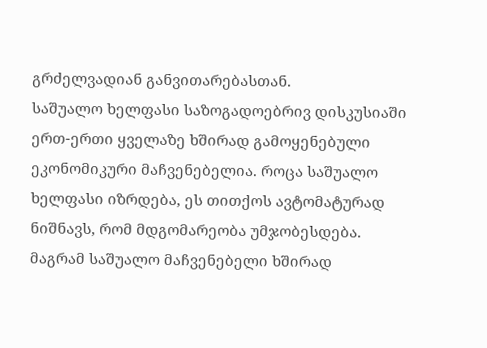გრძელვადიან განვითარებასთან.
საშუალო ხელფასი საზოგადოებრივ დისკუსიაში ერთ-ერთი ყველაზე ხშირად გამოყენებული ეკონომიკური მაჩვენებელია. როცა საშუალო ხელფასი იზრდება, ეს თითქოს ავტომატურად ნიშნავს, რომ მდგომარეობა უმჯობესდება. მაგრამ საშუალო მაჩვენებელი ხშირად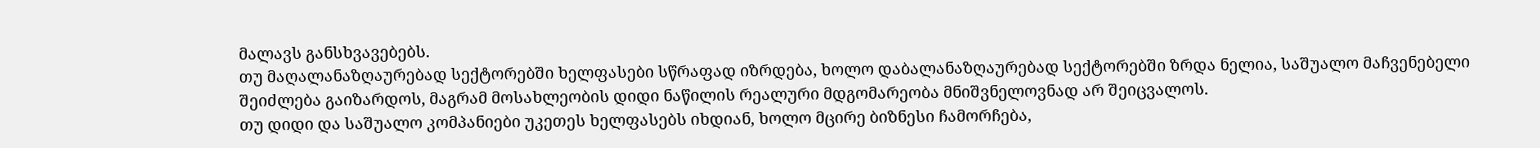მალავს განსხვავებებს.
თუ მაღალანაზღაურებად სექტორებში ხელფასები სწრაფად იზრდება, ხოლო დაბალანაზღაურებად სექტორებში ზრდა ნელია, საშუალო მაჩვენებელი შეიძლება გაიზარდოს, მაგრამ მოსახლეობის დიდი ნაწილის რეალური მდგომარეობა მნიშვნელოვნად არ შეიცვალოს.
თუ დიდი და საშუალო კომპანიები უკეთეს ხელფასებს იხდიან, ხოლო მცირე ბიზნესი ჩამორჩება,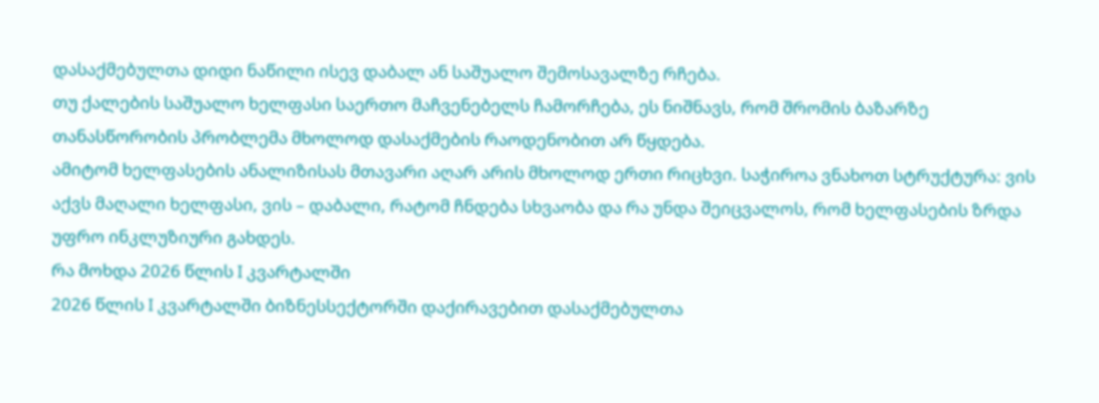დასაქმებულთა დიდი ნაწილი ისევ დაბალ ან საშუალო შემოსავალზე რჩება.
თუ ქალების საშუალო ხელფასი საერთო მაჩვენებელს ჩამორჩება, ეს ნიშნავს, რომ შრომის ბაზარზე თანასწორობის პრობლემა მხოლოდ დასაქმების რაოდენობით არ წყდება.
ამიტომ ხელფასების ანალიზისას მთავარი აღარ არის მხოლოდ ერთი რიცხვი. საჭიროა ვნახოთ სტრუქტურა: ვის აქვს მაღალი ხელფასი, ვის – დაბალი, რატომ ჩნდება სხვაობა და რა უნდა შეიცვალოს, რომ ხელფასების ზრდა უფრო ინკლუზიური გახდეს.
რა მოხდა 2026 წლის I კვარტალში
2026 წლის I კვარტალში ბიზნესსექტორში დაქირავებით დასაქმებულთა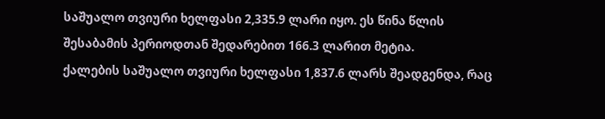საშუალო თვიური ხელფასი 2,335.9 ლარი იყო. ეს წინა წლის შესაბამის პერიოდთან შედარებით 166.3 ლარით მეტია.
ქალების საშუალო თვიური ხელფასი 1,837.6 ლარს შეადგენდა, რაც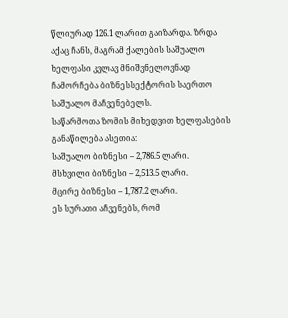წლიურად 126.1 ლარით გაიზარდა. ზრდა აქაც ჩანს, მაგრამ ქალების საშუალო ხელფასი კვლავ მნიშვნელოვნად ჩამორჩება ბიზნესსექტორის საერთო საშუალო მაჩვენებელს.
საწარმოთა ზომის მიხედვით ხელფასების განაწილება ასეთია:
საშუალო ბიზნესი – 2,786.5 ლარი.
მსხვილი ბიზნესი – 2,513.5 ლარი.
მცირე ბიზნესი – 1,787.2 ლარი.
ეს სურათი აჩვენებს, რომ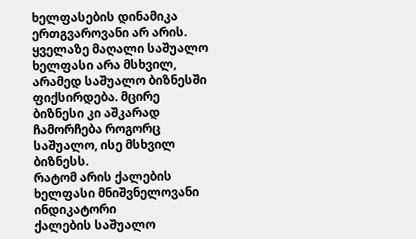ხელფასების დინამიკა ერთგვაროვანი არ არის. ყველაზე მაღალი საშუალო ხელფასი არა მსხვილ, არამედ საშუალო ბიზნესში ფიქსირდება. მცირე ბიზნესი კი აშკარად ჩამორჩება როგორც საშუალო, ისე მსხვილ ბიზნესს.
რატომ არის ქალების ხელფასი მნიშვნელოვანი ინდიკატორი
ქალების საშუალო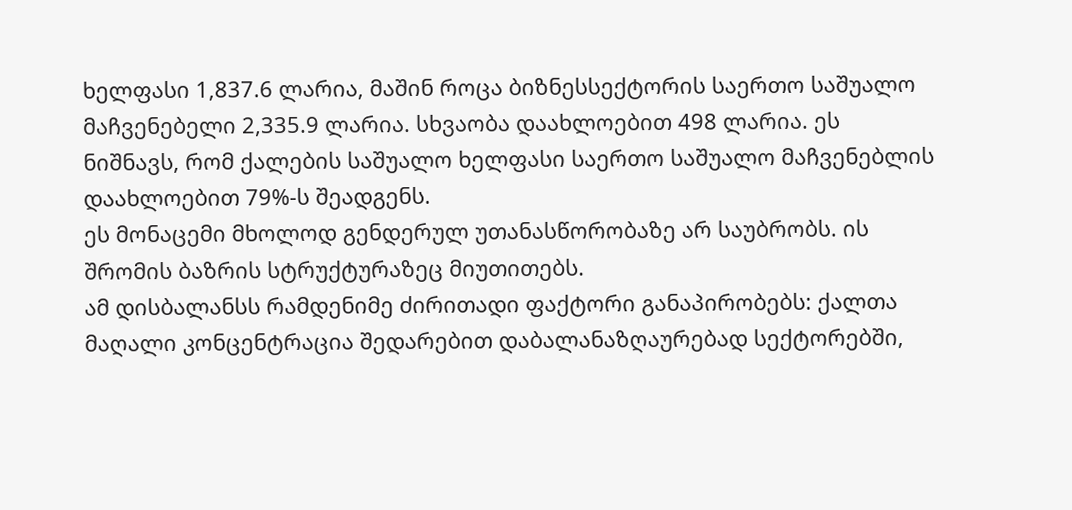ხელფასი 1,837.6 ლარია, მაშინ როცა ბიზნესსექტორის საერთო საშუალო მაჩვენებელი 2,335.9 ლარია. სხვაობა დაახლოებით 498 ლარია. ეს ნიშნავს, რომ ქალების საშუალო ხელფასი საერთო საშუალო მაჩვენებლის დაახლოებით 79%-ს შეადგენს.
ეს მონაცემი მხოლოდ გენდერულ უთანასწორობაზე არ საუბრობს. ის შრომის ბაზრის სტრუქტურაზეც მიუთითებს.
ამ დისბალანსს რამდენიმე ძირითადი ფაქტორი განაპირობებს: ქალთა მაღალი კონცენტრაცია შედარებით დაბალანაზღაურებად სექტორებში,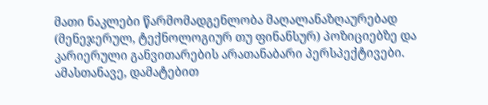მათი ნაკლები წარმომადგენლობა მაღალანაზღაურებად (მენეჯერულ, ტექნოლოგიურ თუ ფინანსურ) პოზიციებზე და კარიერული განვითარების არათანაბარი პერსპექტივები. ამასთანავე, დამატებით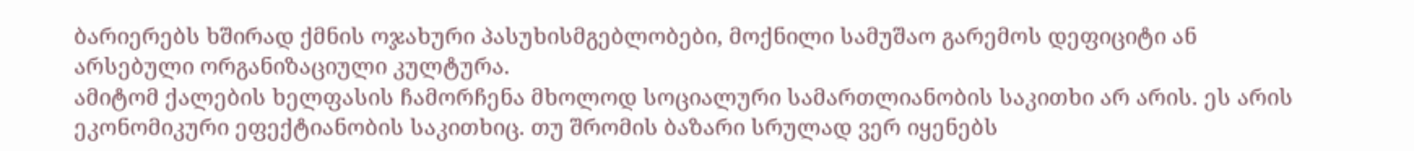ბარიერებს ხშირად ქმნის ოჯახური პასუხისმგებლობები, მოქნილი სამუშაო გარემოს დეფიციტი ან არსებული ორგანიზაციული კულტურა.
ამიტომ ქალების ხელფასის ჩამორჩენა მხოლოდ სოციალური სამართლიანობის საკითხი არ არის. ეს არის ეკონომიკური ეფექტიანობის საკითხიც. თუ შრომის ბაზარი სრულად ვერ იყენებს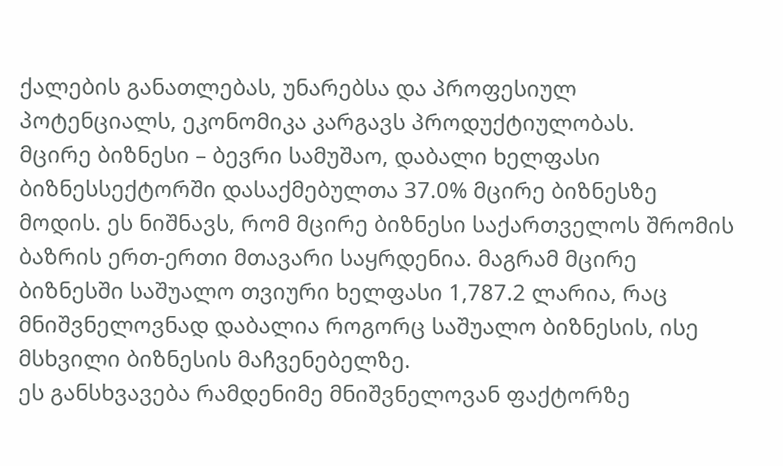ქალების განათლებას, უნარებსა და პროფესიულ პოტენციალს, ეკონომიკა კარგავს პროდუქტიულობას.
მცირე ბიზნესი – ბევრი სამუშაო, დაბალი ხელფასი
ბიზნესსექტორში დასაქმებულთა 37.0% მცირე ბიზნესზე მოდის. ეს ნიშნავს, რომ მცირე ბიზნესი საქართველოს შრომის ბაზრის ერთ-ერთი მთავარი საყრდენია. მაგრამ მცირე ბიზნესში საშუალო თვიური ხელფასი 1,787.2 ლარია, რაც მნიშვნელოვნად დაბალია როგორც საშუალო ბიზნესის, ისე მსხვილი ბიზნესის მაჩვენებელზე.
ეს განსხვავება რამდენიმე მნიშვნელოვან ფაქტორზე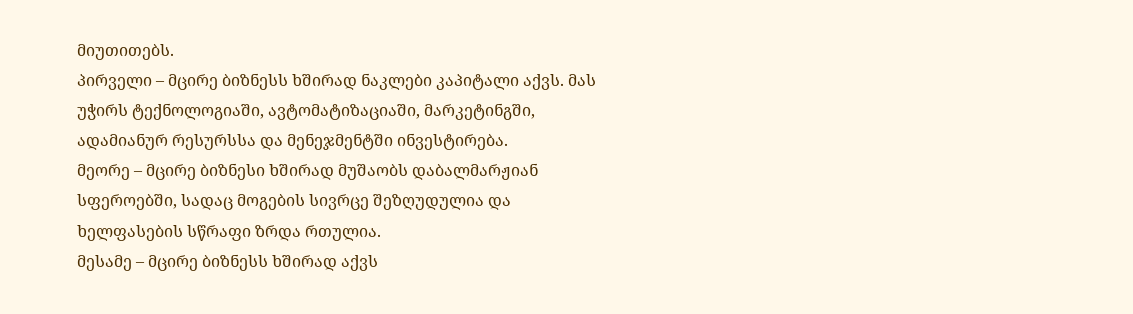მიუთითებს.
პირველი – მცირე ბიზნესს ხშირად ნაკლები კაპიტალი აქვს. მას უჭირს ტექნოლოგიაში, ავტომატიზაციაში, მარკეტინგში, ადამიანურ რესურსსა და მენეჯმენტში ინვესტირება.
მეორე – მცირე ბიზნესი ხშირად მუშაობს დაბალმარჟიან სფეროებში, სადაც მოგების სივრცე შეზღუდულია და ხელფასების სწრაფი ზრდა რთულია.
მესამე – მცირე ბიზნესს ხშირად აქვს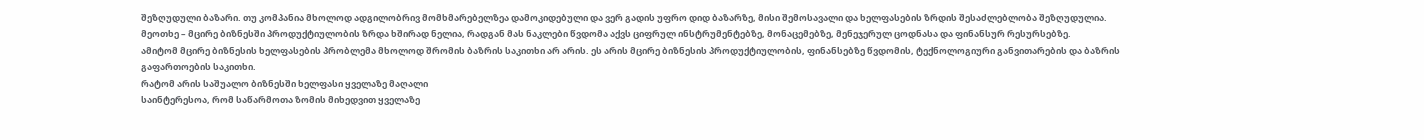შეზღუდული ბაზარი. თუ კომპანია მხოლოდ ადგილობრივ მომხმარებელზეა დამოკიდებული და ვერ გადის უფრო დიდ ბაზარზე, მისი შემოსავალი და ხელფასების ზრდის შესაძლებლობა შეზღუდულია.
მეოთხე – მცირე ბიზნესში პროდუქტიულობის ზრდა ხშირად ნელია, რადგან მას ნაკლები წვდომა აქვს ციფრულ ინსტრუმენტებზე, მონაცემებზე, მენეჯერულ ცოდნასა და ფინანსურ რესურსებზე.
ამიტომ მცირე ბიზნესის ხელფასების პრობლემა მხოლოდ შრომის ბაზრის საკითხი არ არის. ეს არის მცირე ბიზნესის პროდუქტიულობის, ფინანსებზე წვდომის, ტექნოლოგიური განვითარების და ბაზრის გაფართოების საკითხი.
რატომ არის საშუალო ბიზნესში ხელფასი ყველაზე მაღალი
საინტერესოა, რომ საწარმოთა ზომის მიხედვით ყველაზე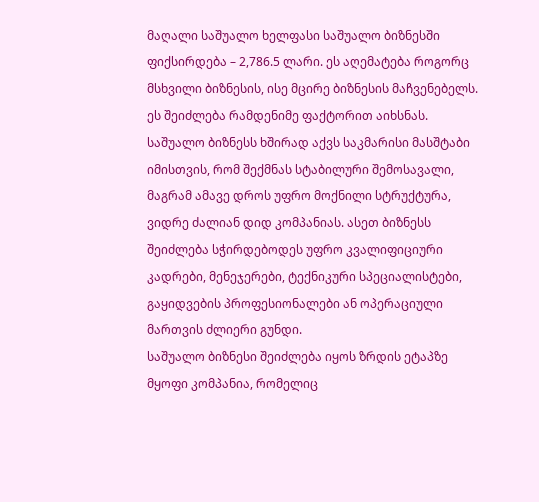მაღალი საშუალო ხელფასი საშუალო ბიზნესში ფიქსირდება – 2,786.5 ლარი. ეს აღემატება როგორც მსხვილი ბიზნესის, ისე მცირე ბიზნესის მაჩვენებელს.
ეს შეიძლება რამდენიმე ფაქტორით აიხსნას.
საშუალო ბიზნესს ხშირად აქვს საკმარისი მასშტაბი იმისთვის, რომ შექმნას სტაბილური შემოსავალი, მაგრამ ამავე დროს უფრო მოქნილი სტრუქტურა, ვიდრე ძალიან დიდ კომპანიას. ასეთ ბიზნესს შეიძლება სჭირდებოდეს უფრო კვალიფიციური კადრები, მენეჯერები, ტექნიკური სპეციალისტები, გაყიდვების პროფესიონალები ან ოპერაციული მართვის ძლიერი გუნდი.
საშუალო ბიზნესი შეიძლება იყოს ზრდის ეტაპზე მყოფი კომპანია, რომელიც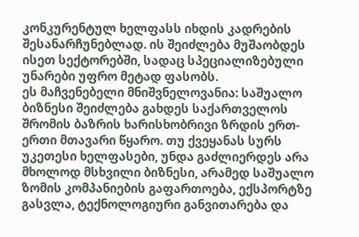კონკურენტულ ხელფასს იხდის კადრების შესანარჩუნებლად. ის შეიძლება მუშაობდეს ისეთ სექტორებში, სადაც სპეციალიზებული უნარები უფრო მეტად ფასობს.
ეს მაჩვენებელი მნიშვნელოვანია: საშუალო ბიზნესი შეიძლება გახდეს საქართველოს შრომის ბაზრის ხარისხობრივი ზრდის ერთ-ერთი მთავარი წყარო. თუ ქვეყანას სურს უკეთესი ხელფასები, უნდა გაძლიერდეს არა მხოლოდ მსხვილი ბიზნესი, არამედ საშუალო ზომის კომპანიების გაფართოება, ექსპორტზე გასვლა, ტექნოლოგიური განვითარება და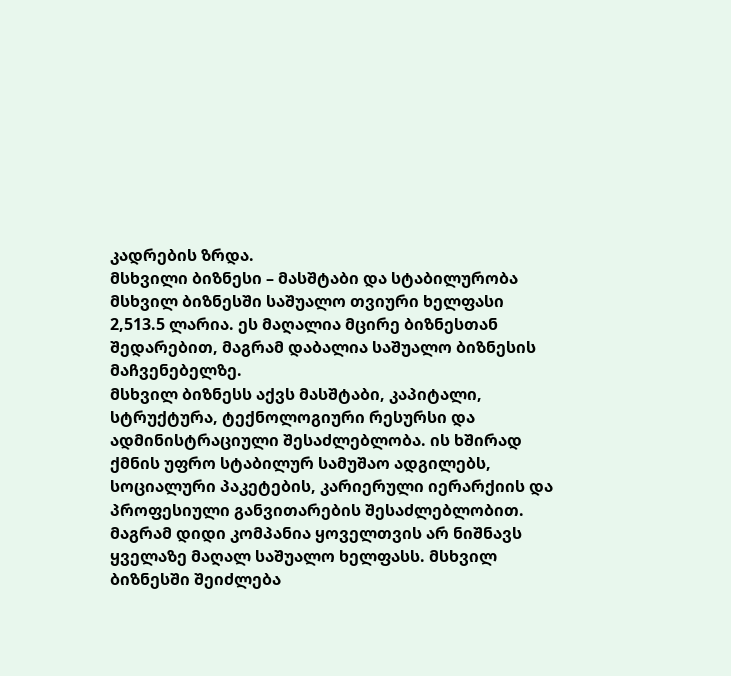კადრების ზრდა.
მსხვილი ბიზნესი – მასშტაბი და სტაბილურობა
მსხვილ ბიზნესში საშუალო თვიური ხელფასი 2,513.5 ლარია. ეს მაღალია მცირე ბიზნესთან შედარებით, მაგრამ დაბალია საშუალო ბიზნესის მაჩვენებელზე.
მსხვილ ბიზნესს აქვს მასშტაბი, კაპიტალი, სტრუქტურა, ტექნოლოგიური რესურსი და ადმინისტრაციული შესაძლებლობა. ის ხშირად ქმნის უფრო სტაბილურ სამუშაო ადგილებს, სოციალური პაკეტების, კარიერული იერარქიის და პროფესიული განვითარების შესაძლებლობით.
მაგრამ დიდი კომპანია ყოველთვის არ ნიშნავს ყველაზე მაღალ საშუალო ხელფასს. მსხვილ ბიზნესში შეიძლება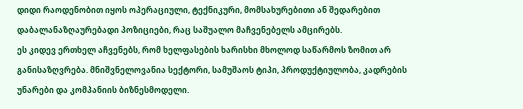დიდი რაოდენობით იყოს ოპერაციული, ტექნიკური, მომსახურებითი ან შედარებით დაბალანაზღაურებადი პოზიციები, რაც საშუალო მაჩვენებელს ამცირებს.
ეს კიდევ ერთხელ აჩვენებს, რომ ხელფასების ხარისხი მხოლოდ საწარმოს ზომით არ განისაზღვრება. მნიშვნელოვანია სექტორი, სამუშაოს ტიპი, პროდუქტიულობა, კადრების უნარები და კომპანიის ბიზნესმოდელი.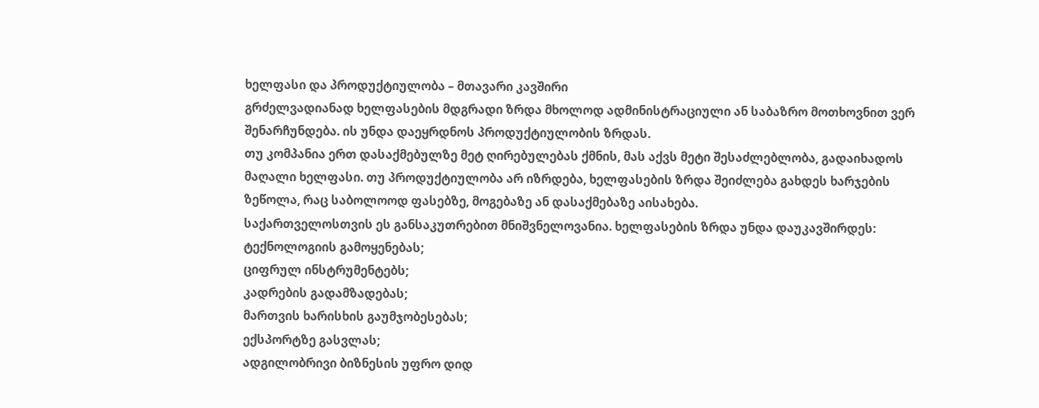ხელფასი და პროდუქტიულობა – მთავარი კავშირი
გრძელვადიანად ხელფასების მდგრადი ზრდა მხოლოდ ადმინისტრაციული ან საბაზრო მოთხოვნით ვერ შენარჩუნდება. ის უნდა დაეყრდნოს პროდუქტიულობის ზრდას.
თუ კომპანია ერთ დასაქმებულზე მეტ ღირებულებას ქმნის, მას აქვს მეტი შესაძლებლობა, გადაიხადოს მაღალი ხელფასი. თუ პროდუქტიულობა არ იზრდება, ხელფასების ზრდა შეიძლება გახდეს ხარჯების ზეწოლა, რაც საბოლოოდ ფასებზე, მოგებაზე ან დასაქმებაზე აისახება.
საქართველოსთვის ეს განსაკუთრებით მნიშვნელოვანია. ხელფასების ზრდა უნდა დაუკავშირდეს:
ტექნოლოგიის გამოყენებას;
ციფრულ ინსტრუმენტებს;
კადრების გადამზადებას;
მართვის ხარისხის გაუმჯობესებას;
ექსპორტზე გასვლას;
ადგილობრივი ბიზნესის უფრო დიდ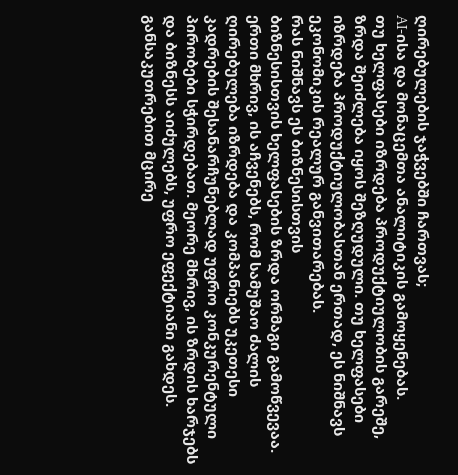ღირებულების ჯაჭვებში ჩართვას;
AI-ისა და მონაცემთა ანალიტიკის გამოყენებას.
თუ ხელფასები იზრდება პროდუქტიულობის გარეშე, ზრდა შეიძლება იყოს შეზღუდული. თუ ხელფასები იზრდება პროდუქტიულობასთან ერთად, ეს ნიშნავს ეკონომიკის რეალურ განვითარებას.
რას ნიშნავს ეს ბიზნესისთვის
ბიზნესისთვის ხელფასების ზრდა ორმაგი გამოწვევაა. ერთი მხრივ, ის აჩვენებს, რომ სამუშაო ძალის ღირებულება იზრდება და კომპანიებს უკეთესი კადრების შესანარჩუნებლად უფრო კონკურენტული პირობები სჭირდებათ. მეორე მხრივ, ის ზრდის ხარჯებს და ბიზნესს აიძულებს, უფრო ეფექტიანი გახდეს.
განსაკუთრებით მცირე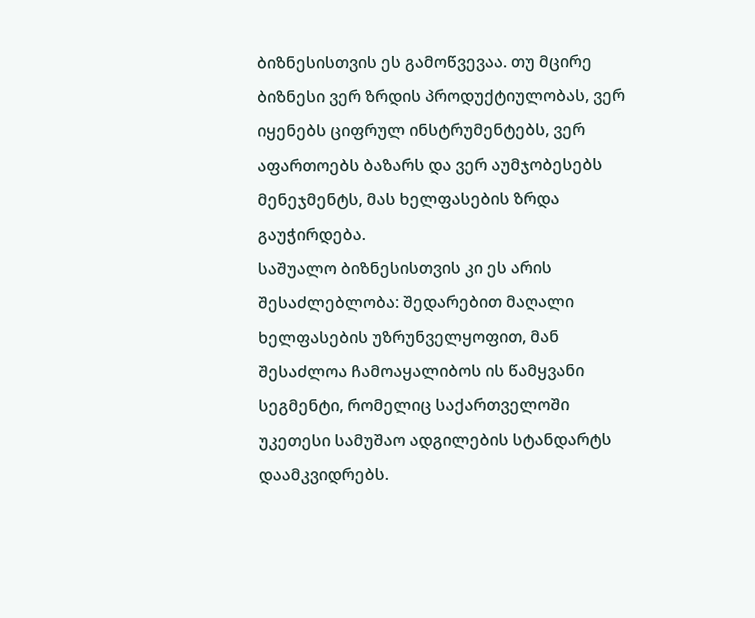ბიზნესისთვის ეს გამოწვევაა. თუ მცირე ბიზნესი ვერ ზრდის პროდუქტიულობას, ვერ იყენებს ციფრულ ინსტრუმენტებს, ვერ აფართოებს ბაზარს და ვერ აუმჯობესებს მენეჯმენტს, მას ხელფასების ზრდა გაუჭირდება.
საშუალო ბიზნესისთვის კი ეს არის შესაძლებლობა: შედარებით მაღალი ხელფასების უზრუნველყოფით, მან შესაძლოა ჩამოაყალიბოს ის წამყვანი სეგმენტი, რომელიც საქართველოში უკეთესი სამუშაო ადგილების სტანდარტს დაამკვიდრებს.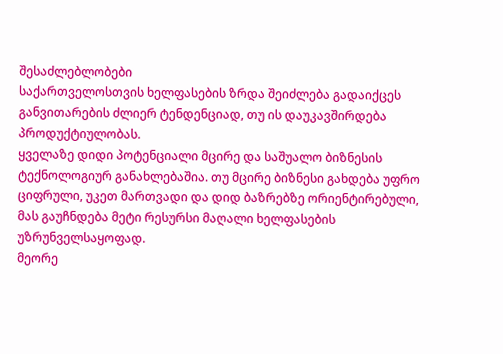შესაძლებლობები
საქართველოსთვის ხელფასების ზრდა შეიძლება გადაიქცეს განვითარების ძლიერ ტენდენციად, თუ ის დაუკავშირდება პროდუქტიულობას.
ყველაზე დიდი პოტენციალი მცირე და საშუალო ბიზნესის ტექნოლოგიურ განახლებაშია. თუ მცირე ბიზნესი გახდება უფრო ციფრული, უკეთ მართვადი და დიდ ბაზრებზე ორიენტირებული, მას გაუჩნდება მეტი რესურსი მაღალი ხელფასების უზრუნველსაყოფად.
მეორე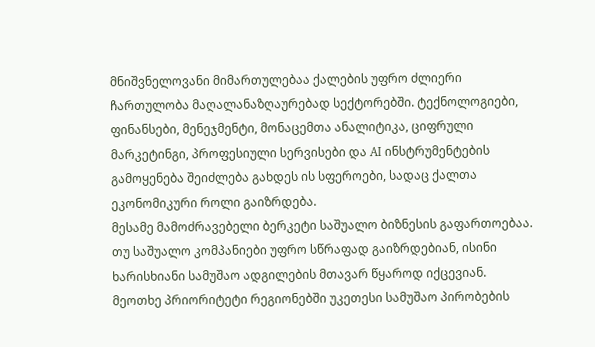მნიშვნელოვანი მიმართულებაა ქალების უფრო ძლიერი ჩართულობა მაღალანაზღაურებად სექტორებში. ტექნოლოგიები, ფინანსები, მენეჯმენტი, მონაცემთა ანალიტიკა, ციფრული მარკეტინგი, პროფესიული სერვისები და AI ინსტრუმენტების გამოყენება შეიძლება გახდეს ის სფეროები, სადაც ქალთა ეკონომიკური როლი გაიზრდება.
მესამე მამოძრავებელი ბერკეტი საშუალო ბიზნესის გაფართოებაა. თუ საშუალო კომპანიები უფრო სწრაფად გაიზრდებიან, ისინი ხარისხიანი სამუშაო ადგილების მთავარ წყაროდ იქცევიან.
მეოთხე პრიორიტეტი რეგიონებში უკეთესი სამუშაო პირობების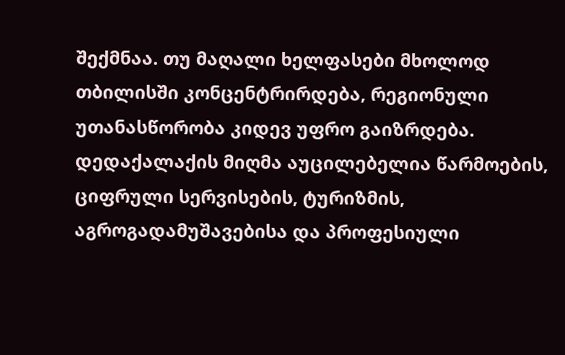შექმნაა. თუ მაღალი ხელფასები მხოლოდ თბილისში კონცენტრირდება, რეგიონული უთანასწორობა კიდევ უფრო გაიზრდება. დედაქალაქის მიღმა აუცილებელია წარმოების, ციფრული სერვისების, ტურიზმის, აგროგადამუშავებისა და პროფესიული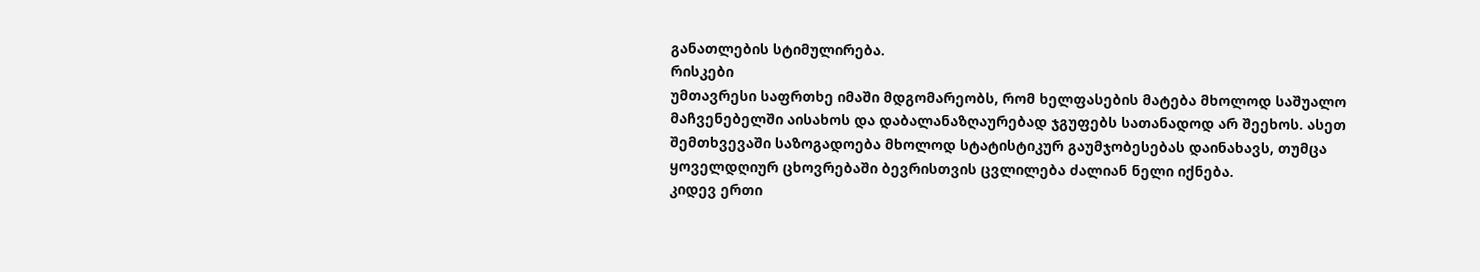განათლების სტიმულირება.
რისკები
უმთავრესი საფრთხე იმაში მდგომარეობს, რომ ხელფასების მატება მხოლოდ საშუალო მაჩვენებელში აისახოს და დაბალანაზღაურებად ჯგუფებს სათანადოდ არ შეეხოს. ასეთ შემთხვევაში საზოგადოება მხოლოდ სტატისტიკურ გაუმჯობესებას დაინახავს, თუმცა ყოველდღიურ ცხოვრებაში ბევრისთვის ცვლილება ძალიან ნელი იქნება.
კიდევ ერთი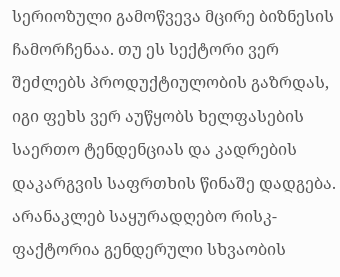სერიოზული გამოწვევა მცირე ბიზნესის ჩამორჩენაა. თუ ეს სექტორი ვერ შეძლებს პროდუქტიულობის გაზრდას, იგი ფეხს ვერ აუწყობს ხელფასების საერთო ტენდენციას და კადრების დაკარგვის საფრთხის წინაშე დადგება.
არანაკლებ საყურადღებო რისკ-ფაქტორია გენდერული სხვაობის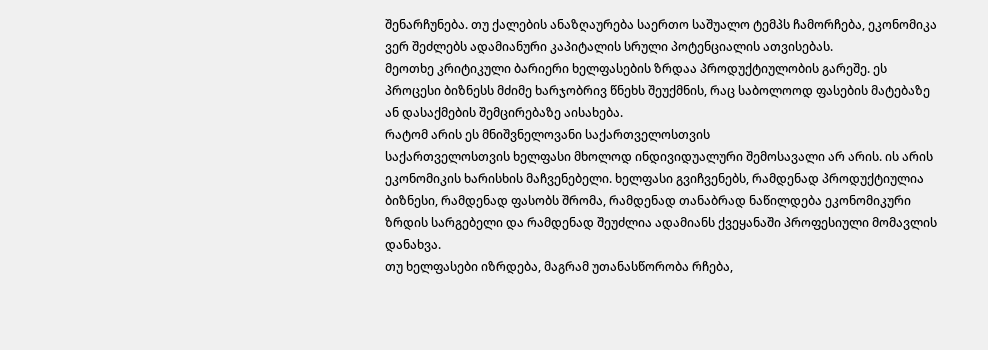შენარჩუნება. თუ ქალების ანაზღაურება საერთო საშუალო ტემპს ჩამორჩება, ეკონომიკა ვერ შეძლებს ადამიანური კაპიტალის სრული პოტენციალის ათვისებას.
მეოთხე კრიტიკული ბარიერი ხელფასების ზრდაა პროდუქტიულობის გარეშე. ეს პროცესი ბიზნესს მძიმე ხარჯობრივ წნეხს შეუქმნის, რაც საბოლოოდ ფასების მატებაზე ან დასაქმების შემცირებაზე აისახება.
რატომ არის ეს მნიშვნელოვანი საქართველოსთვის
საქართველოსთვის ხელფასი მხოლოდ ინდივიდუალური შემოსავალი არ არის. ის არის ეკონომიკის ხარისხის მაჩვენებელი. ხელფასი გვიჩვენებს, რამდენად პროდუქტიულია ბიზნესი, რამდენად ფასობს შრომა, რამდენად თანაბრად ნაწილდება ეკონომიკური ზრდის სარგებელი და რამდენად შეუძლია ადამიანს ქვეყანაში პროფესიული მომავლის დანახვა.
თუ ხელფასები იზრდება, მაგრამ უთანასწორობა რჩება,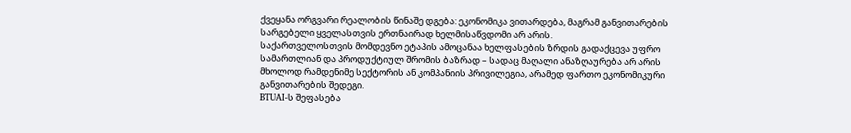ქვეყანა ორგვარი რეალობის წინაშე დგება: ეკონომიკა ვითარდება, მაგრამ განვითარების სარგებელი ყველასთვის ერთნაირად ხელმისაწვდომი არ არის.
საქართველოსთვის მომდევნო ეტაპის ამოცანაა ხელფასების ზრდის გადაქცევა უფრო სამართლიან და პროდუქტიულ შრომის ბაზრად – სადაც მაღალი ანაზღაურება არ არის მხოლოდ რამდენიმე სექტორის ან კომპანიის პრივილეგია, არამედ ფართო ეკონომიკური განვითარების შედეგი.
BTUAI-ს შეფასება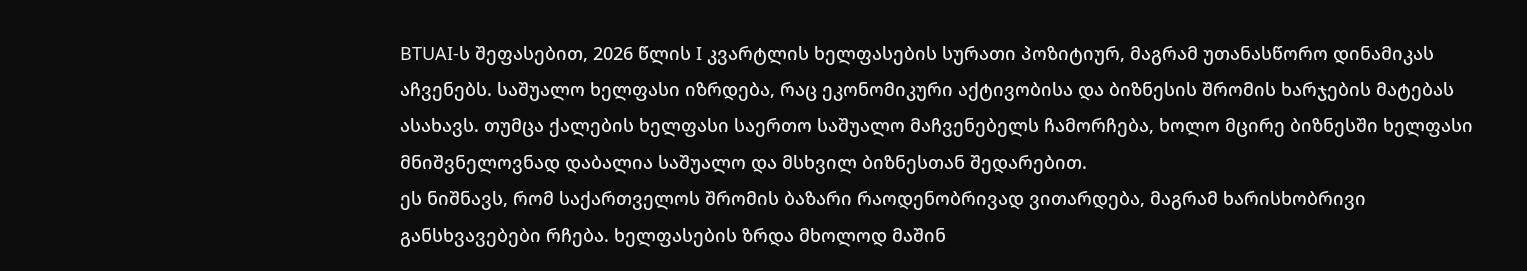BTUAI-ს შეფასებით, 2026 წლის I კვარტლის ხელფასების სურათი პოზიტიურ, მაგრამ უთანასწორო დინამიკას აჩვენებს. საშუალო ხელფასი იზრდება, რაც ეკონომიკური აქტივობისა და ბიზნესის შრომის ხარჯების მატებას ასახავს. თუმცა ქალების ხელფასი საერთო საშუალო მაჩვენებელს ჩამორჩება, ხოლო მცირე ბიზნესში ხელფასი მნიშვნელოვნად დაბალია საშუალო და მსხვილ ბიზნესთან შედარებით.
ეს ნიშნავს, რომ საქართველოს შრომის ბაზარი რაოდენობრივად ვითარდება, მაგრამ ხარისხობრივი განსხვავებები რჩება. ხელფასების ზრდა მხოლოდ მაშინ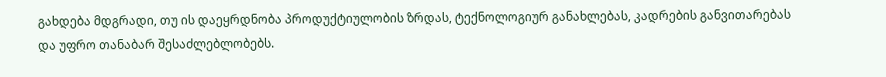გახდება მდგრადი, თუ ის დაეყრდნობა პროდუქტიულობის ზრდას, ტექნოლოგიურ განახლებას, კადრების განვითარებას და უფრო თანაბარ შესაძლებლობებს.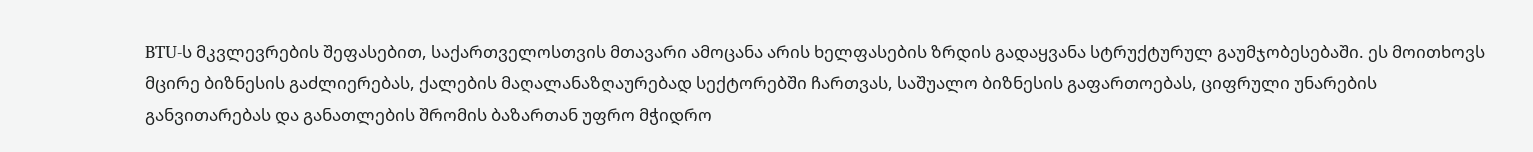BTU-ს მკვლევრების შეფასებით, საქართველოსთვის მთავარი ამოცანა არის ხელფასების ზრდის გადაყვანა სტრუქტურულ გაუმჯობესებაში. ეს მოითხოვს მცირე ბიზნესის გაძლიერებას, ქალების მაღალანაზღაურებად სექტორებში ჩართვას, საშუალო ბიზნესის გაფართოებას, ციფრული უნარების განვითარებას და განათლების შრომის ბაზართან უფრო მჭიდრო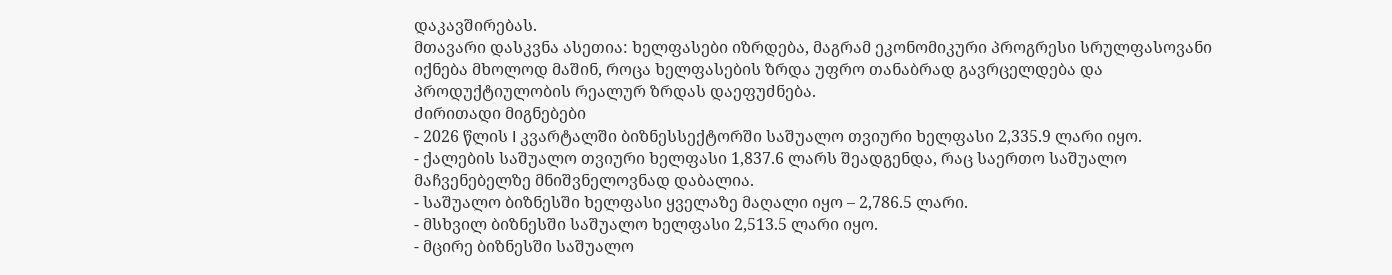დაკავშირებას.
მთავარი დასკვნა ასეთია: ხელფასები იზრდება, მაგრამ ეკონომიკური პროგრესი სრულფასოვანი იქნება მხოლოდ მაშინ, როცა ხელფასების ზრდა უფრო თანაბრად გავრცელდება და პროდუქტიულობის რეალურ ზრდას დაეფუძნება.
ძირითადი მიგნებები
- 2026 წლის I კვარტალში ბიზნესსექტორში საშუალო თვიური ხელფასი 2,335.9 ლარი იყო.
- ქალების საშუალო თვიური ხელფასი 1,837.6 ლარს შეადგენდა, რაც საერთო საშუალო მაჩვენებელზე მნიშვნელოვნად დაბალია.
- საშუალო ბიზნესში ხელფასი ყველაზე მაღალი იყო – 2,786.5 ლარი.
- მსხვილ ბიზნესში საშუალო ხელფასი 2,513.5 ლარი იყო.
- მცირე ბიზნესში საშუალო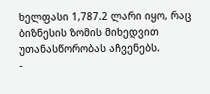ხელფასი 1,787.2 ლარი იყო, რაც ბიზნესის ზომის მიხედვით უთანასწორობას აჩვენებს.
-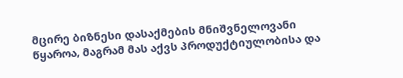მცირე ბიზნესი დასაქმების მნიშვნელოვანი წყაროა, მაგრამ მას აქვს პროდუქტიულობისა და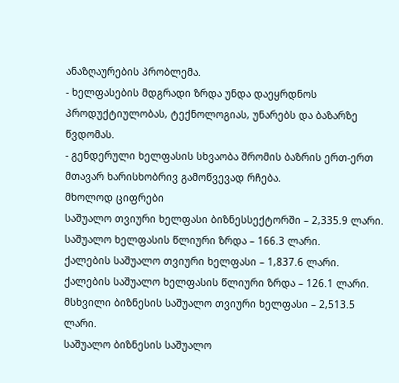ანაზღაურების პრობლემა.
- ხელფასების მდგრადი ზრდა უნდა დაეყრდნოს პროდუქტიულობას, ტექნოლოგიას, უნარებს და ბაზარზე წვდომას.
- გენდერული ხელფასის სხვაობა შრომის ბაზრის ერთ-ერთ მთავარ ხარისხობრივ გამოწვევად რჩება.
მხოლოდ ციფრები
საშუალო თვიური ხელფასი ბიზნესსექტორში – 2,335.9 ლარი.
საშუალო ხელფასის წლიური ზრდა – 166.3 ლარი.
ქალების საშუალო თვიური ხელფასი – 1,837.6 ლარი.
ქალების საშუალო ხელფასის წლიური ზრდა – 126.1 ლარი.
მსხვილი ბიზნესის საშუალო თვიური ხელფასი – 2,513.5 ლარი.
საშუალო ბიზნესის საშუალო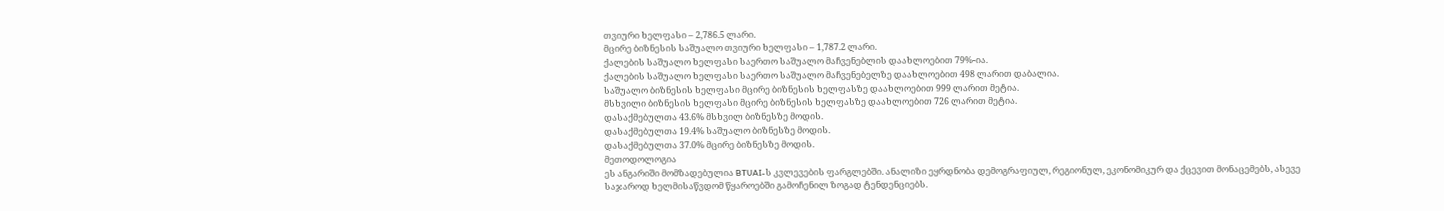თვიური ხელფასი – 2,786.5 ლარი.
მცირე ბიზნესის საშუალო თვიური ხელფასი – 1,787.2 ლარი.
ქალების საშუალო ხელფასი საერთო საშუალო მაჩვენებლის დაახლოებით 79%-ია.
ქალების საშუალო ხელფასი საერთო საშუალო მაჩვენებელზე დაახლოებით 498 ლარით დაბალია.
საშუალო ბიზნესის ხელფასი მცირე ბიზნესის ხელფასზე დაახლოებით 999 ლარით მეტია.
მსხვილი ბიზნესის ხელფასი მცირე ბიზნესის ხელფასზე დაახლოებით 726 ლარით მეტია.
დასაქმებულთა 43.6% მსხვილ ბიზნესზე მოდის.
დასაქმებულთა 19.4% საშუალო ბიზნესზე მოდის.
დასაქმებულთა 37.0% მცირე ბიზნესზე მოდის.
მეთოდოლოგია
ეს ანგარიში მომზადებულია BTUAI-ს კვლევების ფარგლებში. ანალიზი ეყრდნობა დემოგრაფიულ, რეგიონულ, ეკონომიკურ და ქცევით მონაცემებს, ასევე საჯაროდ ხელმისაწვდომ წყაროებში გამოჩენილ ზოგად ტენდენციებს.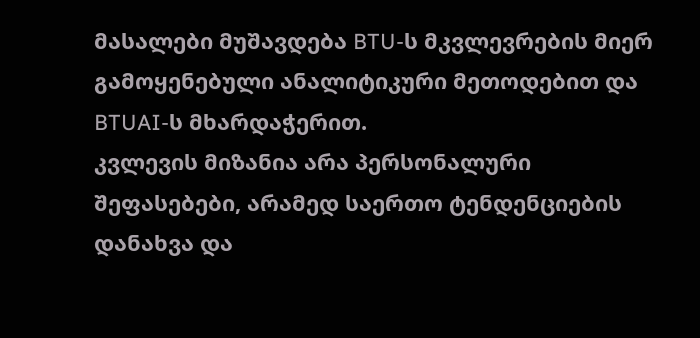მასალები მუშავდება BTU-ს მკვლევრების მიერ გამოყენებული ანალიტიკური მეთოდებით და BTUAI-ს მხარდაჭერით.
კვლევის მიზანია არა პერსონალური შეფასებები, არამედ საერთო ტენდენციების დანახვა და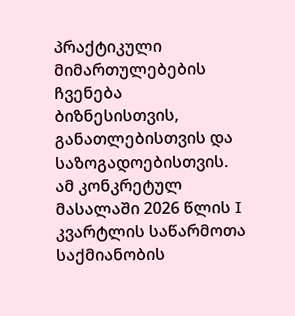პრაქტიკული მიმართულებების ჩვენება ბიზნესისთვის, განათლებისთვის და საზოგადოებისთვის.
ამ კონკრეტულ მასალაში 2026 წლის I კვარტლის საწარმოთა საქმიანობის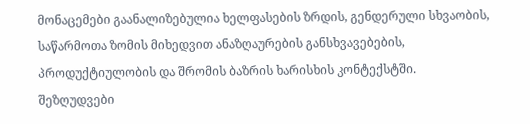მონაცემები გაანალიზებულია ხელფასების ზრდის, გენდერული სხვაობის, საწარმოთა ზომის მიხედვით ანაზღაურების განსხვავებების, პროდუქტიულობის და შრომის ბაზრის ხარისხის კონტექსტში.
შეზღუდვები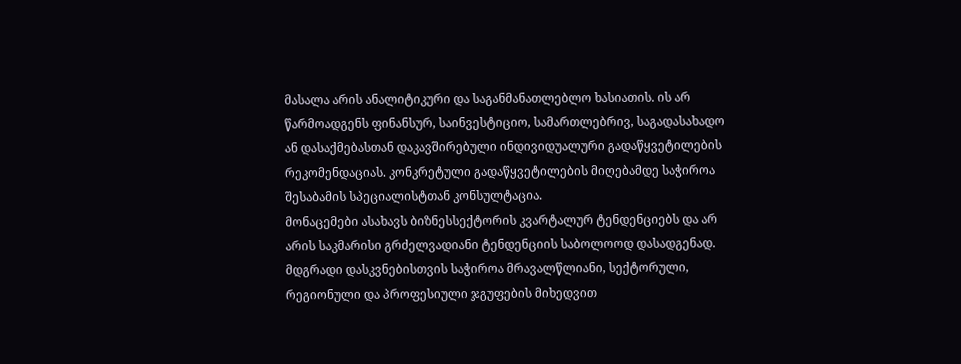მასალა არის ანალიტიკური და საგანმანათლებლო ხასიათის. ის არ წარმოადგენს ფინანსურ, საინვესტიციო, სამართლებრივ, საგადასახადო ან დასაქმებასთან დაკავშირებული ინდივიდუალური გადაწყვეტილების რეკომენდაციას. კონკრეტული გადაწყვეტილების მიღებამდე საჭიროა შესაბამის სპეციალისტთან კონსულტაცია.
მონაცემები ასახავს ბიზნესსექტორის კვარტალურ ტენდენციებს და არ არის საკმარისი გრძელვადიანი ტენდენციის საბოლოოდ დასადგენად. მდგრადი დასკვნებისთვის საჭიროა მრავალწლიანი, სექტორული, რეგიონული და პროფესიული ჯგუფების მიხედვით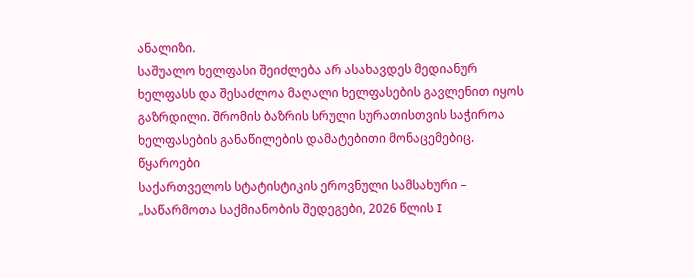ანალიზი.
საშუალო ხელფასი შეიძლება არ ასახავდეს მედიანურ ხელფასს და შესაძლოა მაღალი ხელფასების გავლენით იყოს გაზრდილი. შრომის ბაზრის სრული სურათისთვის საჭიროა ხელფასების განაწილების დამატებითი მონაცემებიც.
წყაროები
საქართველოს სტატისტიკის ეროვნული სამსახური – „საწარმოთა საქმიანობის შედეგები, 2026 წლის I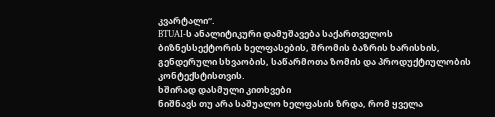კვარტალი“.
BTUAI-ს ანალიტიკური დამუშავება საქართველოს ბიზნესსექტორის ხელფასების, შრომის ბაზრის ხარისხის, გენდერული სხვაობის, საწარმოთა ზომის და პროდუქტიულობის კონტექსტისთვის.
ხშირად დასმული კითხვები
ნიშნავს თუ არა საშუალო ხელფასის ზრდა, რომ ყველა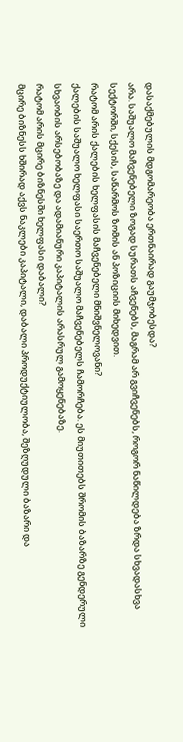დასაქმებულის მდგომარეობა ერთნაირად გაუმჯობესდა?
არა. საშუალო მაჩვენებელი ზოგად სურათს აჩვენებს, მაგრამ არ გვიჩვენებს, როგორ ნაწილდება ზრდა სხვადასხვა სექტორში, სქესის, საწარმოს ზომის ან პოზიციის მიხედვით.
რატომ არის ქალების ხელფასის მაჩვენებელი მნიშვნელოვანი?
ქალების საშუალო ხელფასი საერთო საშუალო მაჩვენებელს ჩამორჩება. ეს მიუთითებს შრომის ბაზარზე გენდერული სხვაობის არსებობაზე და ადამიანური კაპიტალის არასრულ გამოყენებაზე.
რატომ არის მცირე ბიზნესში ხელფასი დაბალი?
მცირე ბიზნესს ხშირად აქვს ნაკლები კაპიტალი, დაბალი პროდუქტიულობა, შეზღუდული ბაზარი და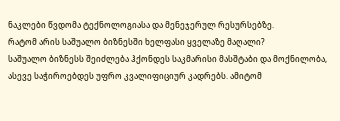ნაკლები წვდომა ტექნოლოგიასა და მენეჯერულ რესურსებზე.
რატომ არის საშუალო ბიზნესში ხელფასი ყველაზე მაღალი?
საშუალო ბიზნესს შეიძლება ჰქონდეს საკმარისი მასშტაბი და მოქნილობა, ასევე საჭიროებდეს უფრო კვალიფიციურ კადრებს. ამიტომ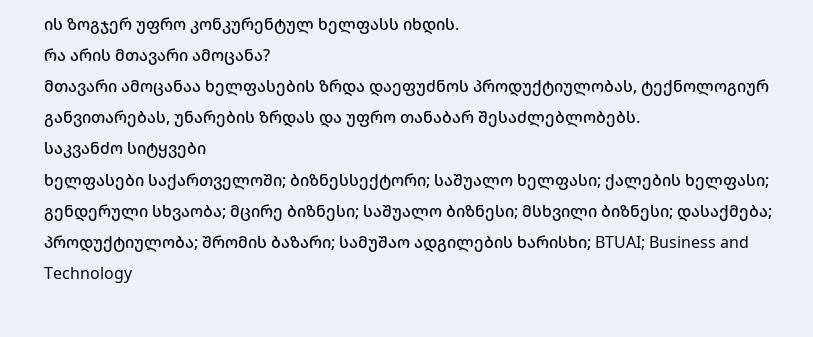ის ზოგჯერ უფრო კონკურენტულ ხელფასს იხდის.
რა არის მთავარი ამოცანა?
მთავარი ამოცანაა ხელფასების ზრდა დაეფუძნოს პროდუქტიულობას, ტექნოლოგიურ განვითარებას, უნარების ზრდას და უფრო თანაბარ შესაძლებლობებს.
საკვანძო სიტყვები
ხელფასები საქართველოში; ბიზნესსექტორი; საშუალო ხელფასი; ქალების ხელფასი; გენდერული სხვაობა; მცირე ბიზნესი; საშუალო ბიზნესი; მსხვილი ბიზნესი; დასაქმება; პროდუქტიულობა; შრომის ბაზარი; სამუშაო ადგილების ხარისხი; BTUAI; Business and Technology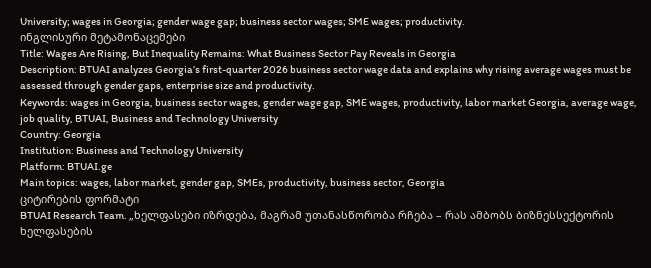University; wages in Georgia; gender wage gap; business sector wages; SME wages; productivity.
ინგლისური მეტამონაცემები
Title: Wages Are Rising, But Inequality Remains: What Business Sector Pay Reveals in Georgia
Description: BTUAI analyzes Georgia’s first-quarter 2026 business sector wage data and explains why rising average wages must be assessed through gender gaps, enterprise size and productivity.
Keywords: wages in Georgia, business sector wages, gender wage gap, SME wages, productivity, labor market Georgia, average wage, job quality, BTUAI, Business and Technology University
Country: Georgia
Institution: Business and Technology University
Platform: BTUAI.ge
Main topics: wages, labor market, gender gap, SMEs, productivity, business sector, Georgia
ციტირების ფორმატი
BTUAI Research Team. „ხელფასები იზრდება, მაგრამ უთანასწორობა რჩება – რას ამბობს ბიზნესსექტორის ხელფასების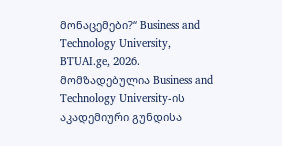მონაცემები?“ Business and Technology University, BTUAI.ge, 2026.
მომზადებულია Business and Technology University-ის აკადემიური გუნდისა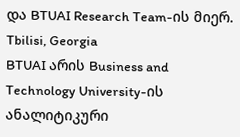და BTUAI Research Team-ის მიერ.
Tbilisi, Georgia
BTUAI არის Business and Technology University-ის ანალიტიკური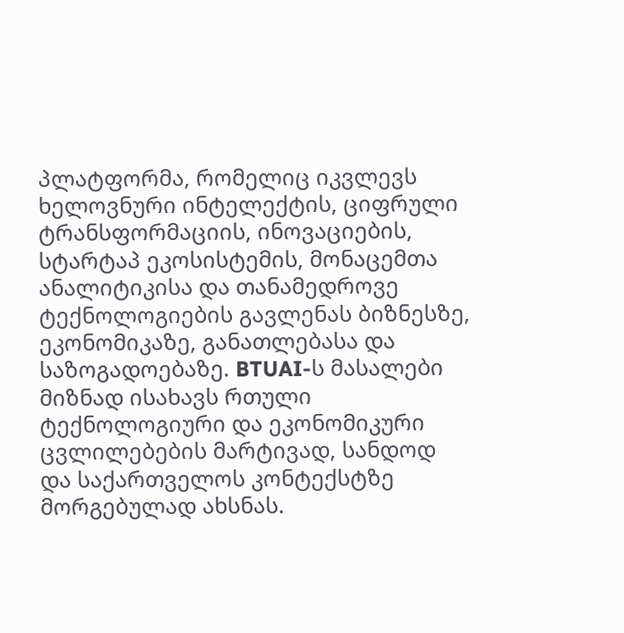პლატფორმა, რომელიც იკვლევს ხელოვნური ინტელექტის, ციფრული ტრანსფორმაციის, ინოვაციების, სტარტაპ ეკოსისტემის, მონაცემთა ანალიტიკისა და თანამედროვე ტექნოლოგიების გავლენას ბიზნესზე, ეკონომიკაზე, განათლებასა და საზოგადოებაზე. BTUAI-ს მასალები მიზნად ისახავს რთული ტექნოლოგიური და ეკონომიკური ცვლილებების მარტივად, სანდოდ და საქართველოს კონტექსტზე მორგებულად ახსნას.